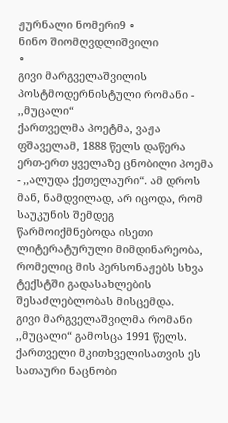ჟურნალი ნომერი9 ∘
ნინო შიომღვდლიშვილი
∘
გივი მარგველაშვილის პოსტმოდერნისტული რომანი - ,,მუცალი“
ქართველმა პოეტმა, ვაჟა ფშაველამ, 1888 წელს დაწერა ერთ-ერთ ყველაზე ცნობილი პოემა - ,,ალუდა ქეთელაური“. ამ დროს მან, ნამდვილად, არ იცოდა, რომ საუკუნის შემდეგ წარმოიქმნებოდა ისეთი ლიტერატურული მიმდინარეობა, რომელიც მის პერსონაჟებს სხვა ტექსტში გადასახლების შესაძლებლობას მისცემდა.
გივი მარგველაშვილმა რომანი ,,მუცალი“ გამოსცა 1991 წელს. ქართველი მკითხველისათვის ეს სათაური ნაცნობი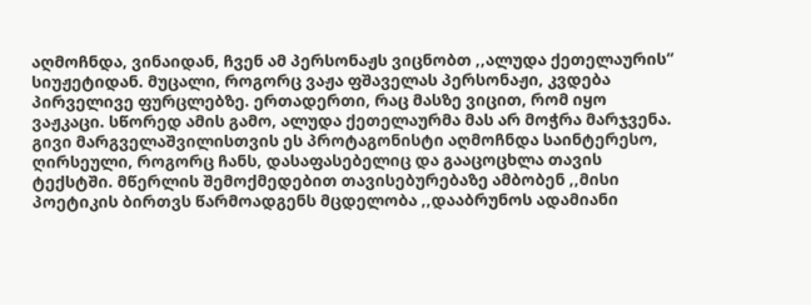აღმოჩნდა, ვინაიდან, ჩვენ ამ პერსონაჟს ვიცნობთ ,,ალუდა ქეთელაურის“ სიუჟეტიდან. მუცალი, როგორც ვაჟა ფშაველას პერსონაჟი, კვდება პირველივე ფურცლებზე. ერთადერთი, რაც მასზე ვიცით, რომ იყო ვაჟკაცი. სწორედ ამის გამო, ალუდა ქეთელაურმა მას არ მოჭრა მარჯვენა. გივი მარგველაშვილისთვის ეს პროტაგონისტი აღმოჩნდა საინტერესო, ღირსეული, როგორც ჩანს, დასაფასებელიც და გააცოცხლა თავის ტექსტში. მწერლის შემოქმედებით თავისებურებაზე ამბობენ ,,მისი პოეტიკის ბირთვს წარმოადგენს მცდელობა ,,დააბრუნოს ადამიანი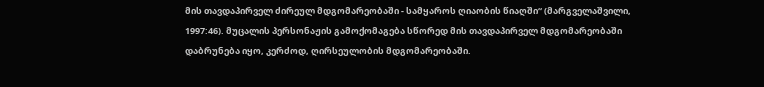მის თავდაპირველ ძირეულ მდგომარეობაში - სამყაროს ღიაობის წიაღში“ (მარგველაშვილი, 1997:46). მუცალის პერსონაჟის გამოქომაგება სწორედ მის თავდაპირველ მდგომარეობაში დაბრუნება იყო, კერძოდ, ღირსეულობის მდგომარეობაში.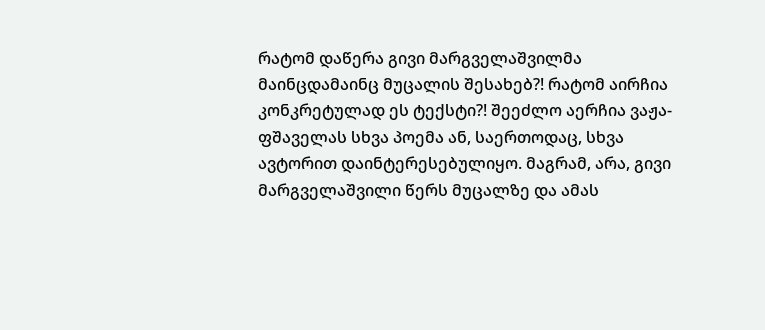რატომ დაწერა გივი მარგველაშვილმა მაინცდამაინც მუცალის შესახებ?! რატომ აირჩია კონკრეტულად ეს ტექსტი?! შეეძლო აერჩია ვაჟა-ფშაველას სხვა პოემა ან, საერთოდაც, სხვა ავტორით დაინტერესებულიყო. მაგრამ, არა, გივი მარგველაშვილი წერს მუცალზე და ამას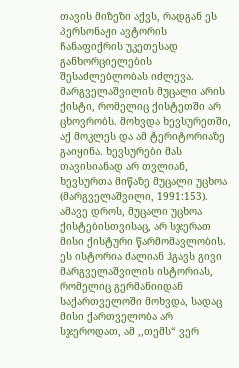თავის მიზეზი აქვს, რადგან ეს პერსონაჟი ავტორის ჩანაფიქრის უკეთესად განხორციელების შესაძლებლობას იძლევა. მარგველაშვილის მუცალი არის ქისტი, რომელიც ქისტეთში არ ცხოვრობს. მოხვდა ხევსურეთში, აქ მოკლეს და ამ ტერიტორიაზე გაიყინა. ხევსურები მას თავისიანად არ თვლიან, ხევსურთა მიწაზე მუცალი უცხოა (მარგველაშვილი, 1991:153). ამავე დროს, მუცალი უცხოა ქისტებისთვისაც, არ სჯერათ მისი ქისტური წარმომავლობის. ეს ისტორია ძალიან ჰგავს გივი მარგველაშვილის ისტორიას, რომელიც გერმანიიდან საქართველოში მოხვდა, სადაც მისი ქართველობა არ სჯეროდათ, ამ ,,თემს“ ვერ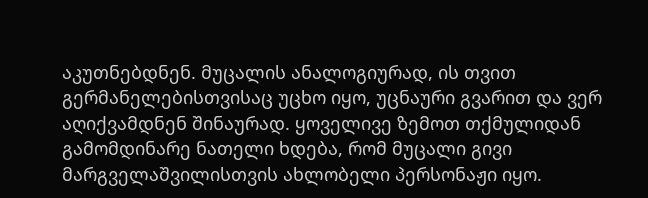აკუთნებდნენ. მუცალის ანალოგიურად, ის თვით გერმანელებისთვისაც უცხო იყო, უცნაური გვარით და ვერ აღიქვამდნენ შინაურად. ყოველივე ზემოთ თქმულიდან გამომდინარე ნათელი ხდება, რომ მუცალი გივი მარგველაშვილისთვის ახლობელი პერსონაჟი იყო.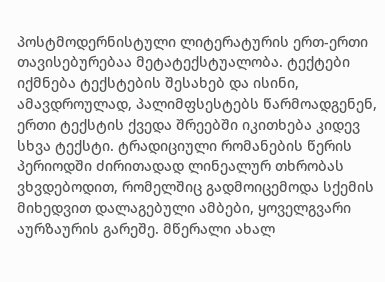პოსტმოდერნისტული ლიტერატურის ერთ-ერთი თავისებურებაა მეტატექსტუალობა. ტექტები იქმნება ტექსტების შესახებ და ისინი, ამავდროულად, პალიმფსესტებს წარმოადგენენ, ერთი ტექსტის ქვედა შრეებში იკითხება კიდევ სხვა ტექსტი. ტრადიციული რომანების წერის პერიოდში ძირითადად ლინეალურ თხრობას ვხვდებოდით, რომელშიც გადმოიცემოდა სქემის მიხედვით დალაგებული ამბები, ყოველგვარი აურზაურის გარეშე. მწერალი ახალ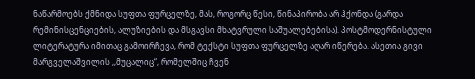ნაწარმოებს ქმნიდა სუფთა ფურცელზე, მას, როგორც წესი, წინაპირობა არ ჰქონდა (გარდა რემინისცენციების, ალუზიების და მსგავსი მხატვრული საშუალებებისა). პოსტმოდერნისტული ლიტერატურა იმითაც გამოირჩევა, რომ ტექსტი სუფთა ფურცელზე აღარ იწერება. ასეთია გივი მარგველაშვილის ,,მუცალიც“, რომელშიც ჩვენ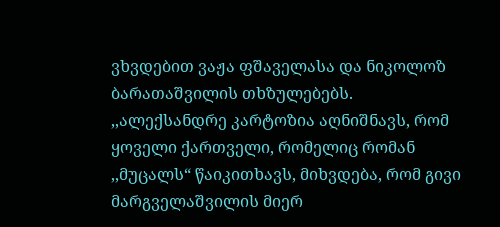ვხვდებით ვაჟა ფშაველასა და ნიკოლოზ ბარათაშვილის თხზულებებს.
,,ალექსანდრე კარტოზია აღნიშნავს, რომ ყოველი ქართველი, რომელიც რომან ,,მუცალს“ წაიკითხავს, მიხვდება, რომ გივი მარგველაშვილის მიერ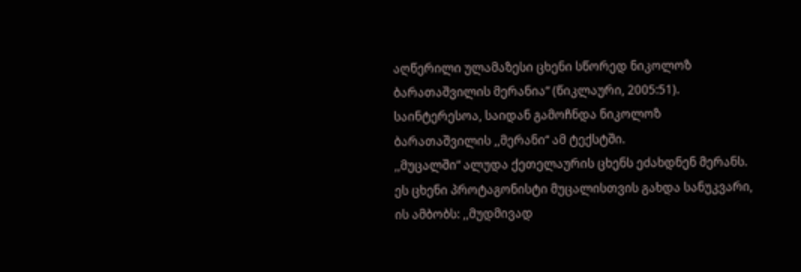აღწერილი ულამაზესი ცხენი სწორედ ნიკოლოზ ბარათაშვილის მერანია“ (წიკლაური, 2005:51). საინტერესოა, საიდან გამოჩნდა ნიკოლოზ ბარათაშვილის ,,მერანი“ ამ ტექსტში.
,,მუცალში“ ალუდა ქეთელაურის ცხენს ეძახდნენ მერანს. ეს ცხენი პროტაგონისტი მუცალისთვის გახდა სანუკვარი, ის ამბობს: ,,მუდმივად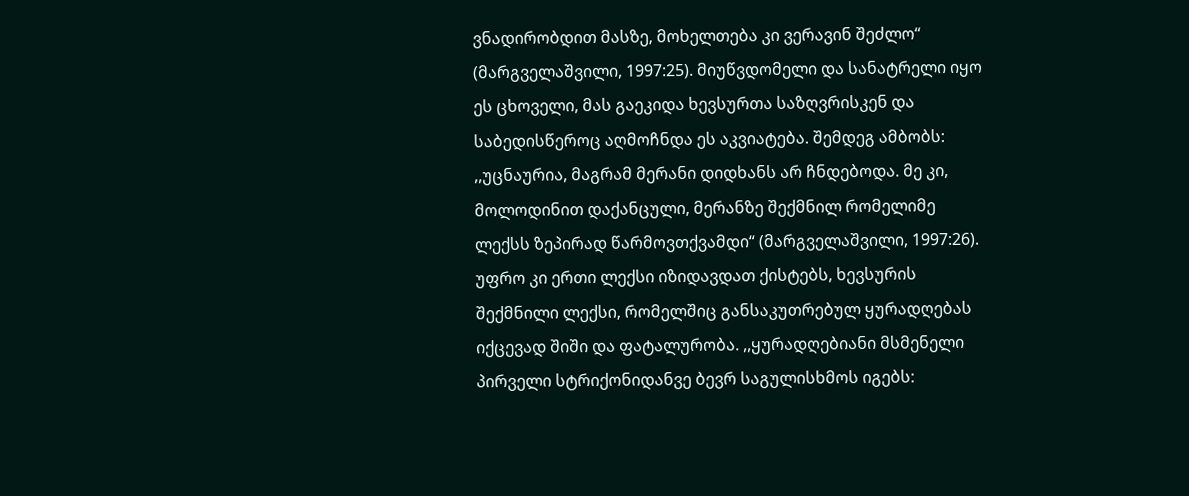ვნადირობდით მასზე, მოხელთება კი ვერავინ შეძლო“ (მარგველაშვილი, 1997:25). მიუწვდომელი და სანატრელი იყო ეს ცხოველი, მას გაეკიდა ხევსურთა საზღვრისკენ და საბედისწეროც აღმოჩნდა ეს აკვიატება. შემდეგ ამბობს: ,,უცნაურია, მაგრამ მერანი დიდხანს არ ჩნდებოდა. მე კი, მოლოდინით დაქანცული, მერანზე შექმნილ რომელიმე ლექსს ზეპირად წარმოვთქვამდი“ (მარგველაშვილი, 1997:26). უფრო კი ერთი ლექსი იზიდავდათ ქისტებს, ხევსურის შექმნილი ლექსი, რომელშიც განსაკუთრებულ ყურადღებას იქცევად შიში და ფატალურობა. ,,ყურადღებიანი მსმენელი პირველი სტრიქონიდანვე ბევრ საგულისხმოს იგებს: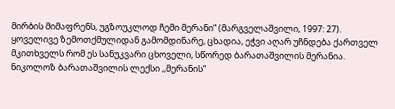მირბის მიმაფრენს, უგზოუკლოდ ჩემი მერანი“ (მარგველაშვილი, 1997: 27). ყოველივე ზემოთქმულიდან გამომდინარე, ცხადია, ეჭვი აღარ უჩნდება ქართველ მკითხველს რომ ეს სანუკვარი ცხოველი, სწორედ ბარათაშვილის მერანია.
ნიკოლოზ ბარათაშვილის ლექსი ,,მერანის“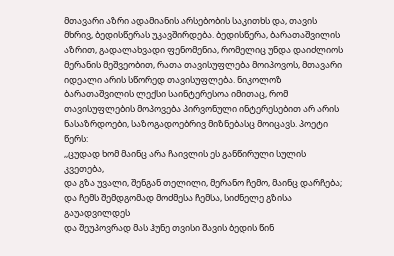მთავარი აზრი ადამიანის არსებობის საკითხს და, თავის მხრივ, ბედისწერას უკავშირდება. ბედისწერა, ბარათაშვილის აზრით, გადალახვადი ფენომენია, რომელიც უნდა დაიძლიოს მერანის მეშვეობით, რათა თავისუფლება მოიპოვოს, მთავარი იდეალი არის სწორედ თავისუფლება. ნიკოლოზ ბარათაშვილის ლექსი საინტერესოა იმითაც, რომ თავისუფლების მოპოვება პირვონული ინტერესებით არ არის ნასაზრდოები, საზოგადოებრივ მიზნებასც მოიცავს. პოეტი წერს:
,,ცუდად ხომ მაინც არა ჩაივლის ეს განწირული სულის კვეთება,
და გზა უვალი, შენგან თელილი, მერანო ჩემო, მაინც დარჩება;
და ჩემს შემდგომად მოძმესა ჩემსა, სიძნელე გზისა გაუადვილდეს
და შეუპოვრად მას ჰუნე თვისი შავის ბედის წინ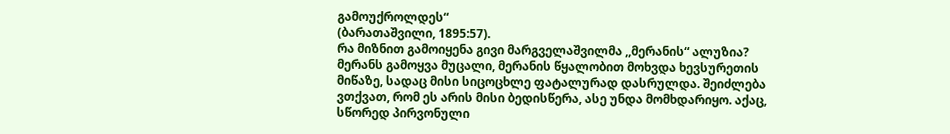გამოუქროლდეს“
(ბარათაშვილი, 1895:57).
რა მიზნით გამოიყენა გივი მარგველაშვილმა ,,მერანის“ ალუზია? მერანს გამოყვა მუცალი, მერანის წყალობით მოხვდა ხევსურეთის მიწაზე, სადაც მისი სიცოცხლე ფატალურად დასრულდა. შეიძლება ვთქვათ, რომ ეს არის მისი ბედისწერა, ასე უნდა მომხდარიყო. აქაც, სწორედ პირვონული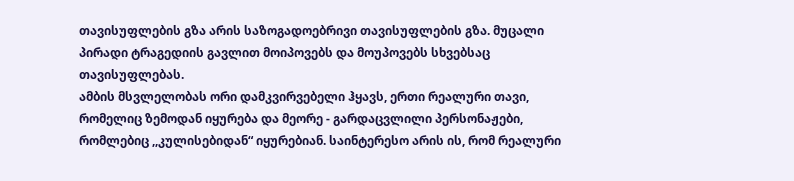თავისუფლების გზა არის საზოგადოებრივი თავისუფლების გზა. მუცალი პირადი ტრაგედიის გავლით მოიპოვებს და მოუპოვებს სხვებსაც თავისუფლებას.
ამბის მსვლელობას ორი დამკვირვებელი ჰყავს, ერთი რეალური თავი, რომელიც ზემოდან იყურება და მეორე - გარდაცვლილი პერსონაჟები, რომლებიც ,,კულისებიდან“ იყურებიან. საინტერესო არის ის, რომ რეალური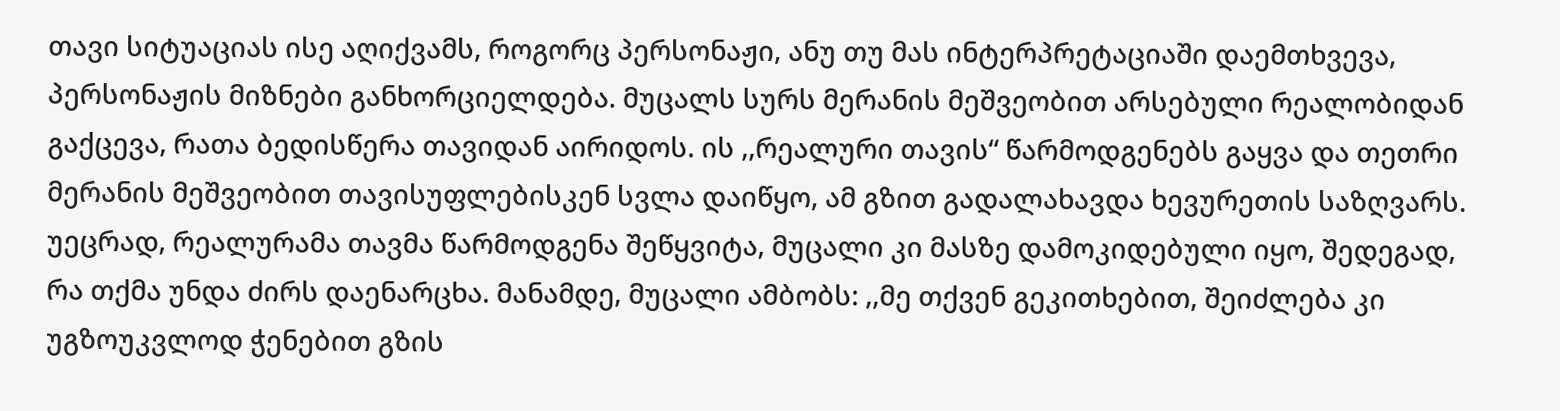თავი სიტუაციას ისე აღიქვამს, როგორც პერსონაჟი, ანუ თუ მას ინტერპრეტაციაში დაემთხვევა, პერსონაჟის მიზნები განხორციელდება. მუცალს სურს მერანის მეშვეობით არსებული რეალობიდან გაქცევა, რათა ბედისწერა თავიდან აირიდოს. ის ,,რეალური თავის“ წარმოდგენებს გაყვა და თეთრი მერანის მეშვეობით თავისუფლებისკენ სვლა დაიწყო, ამ გზით გადალახავდა ხევურეთის საზღვარს. უეცრად, რეალურამა თავმა წარმოდგენა შეწყვიტა, მუცალი კი მასზე დამოკიდებული იყო, შედეგად, რა თქმა უნდა ძირს დაენარცხა. მანამდე, მუცალი ამბობს: ,,მე თქვენ გეკითხებით, შეიძლება კი უგზოუკვლოდ ჭენებით გზის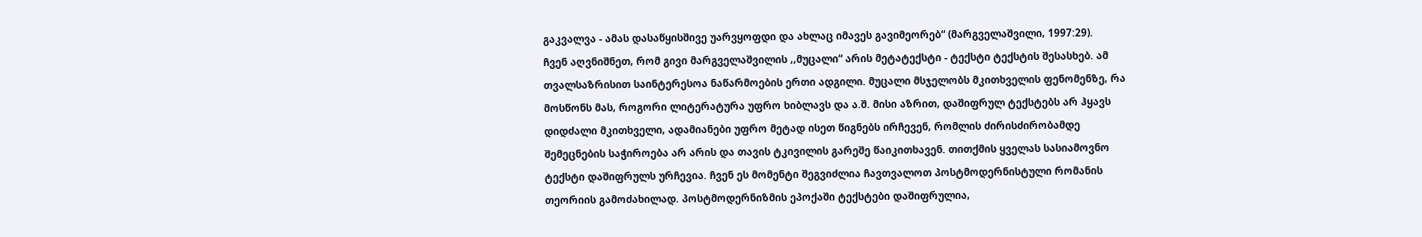გაკვალვა - ამას დასაწყისშივე უარვყოფდი და ახლაც იმავეს გავიმეორებ“ (მარგველაშვილი, 1997:29).
ჩვენ აღვნიშნეთ, რომ გივი მარგველაშვილის ,,მუცალი“ არის მეტატექსტი - ტექსტი ტექსტის შესასხებ. ამ თვალსაზრისით საინტერესოა ნაწარმოების ერთი ადგილი. მუცალი მსჯელობს მკითხველის ფენომენზე, რა მოსწონს მას, როგორი ლიტერატურა უფრო ხიბლავს და ა.შ. მისი აზრით, დაშიფრულ ტექსტებს არ ჰყავს დიდძალი მკითხველი, ადამიანები უფრო მეტად ისეთ წიგნებს ირჩევენ, რომლის ძირისძირობამდე შემეცნების საჭიროება არ არის და თავის ტკივილის გარეშე წაიკითხავენ. თითქმის ყველას სასიამოვნო ტექსტი დაშიფრულს ურჩევია. ჩვენ ეს მომენტი შეგვიძლია ჩავთვალოთ პოსტმოდერნისტული რომანის თეორიის გამოძახილად. პოსტმოდერნიზმის ეპოქაში ტექსტები დაშიფრულია,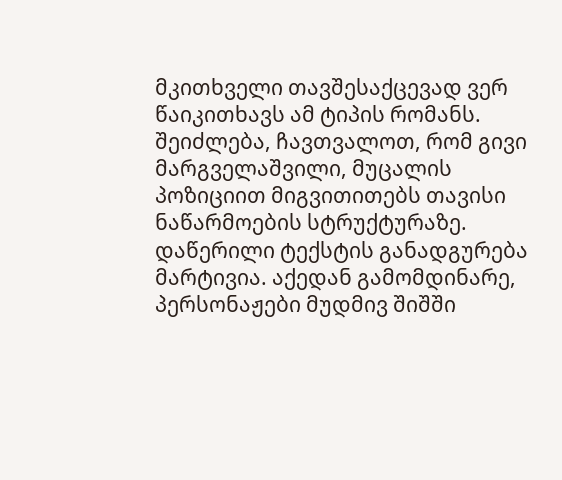მკითხველი თავშესაქცევად ვერ წაიკითხავს ამ ტიპის რომანს. შეიძლება, ჩავთვალოთ, რომ გივი მარგველაშვილი, მუცალის პოზიციით მიგვითითებს თავისი ნაწარმოების სტრუქტურაზე.
დაწერილი ტექსტის განადგურება მარტივია. აქედან გამომდინარე, პერსონაჟები მუდმივ შიშში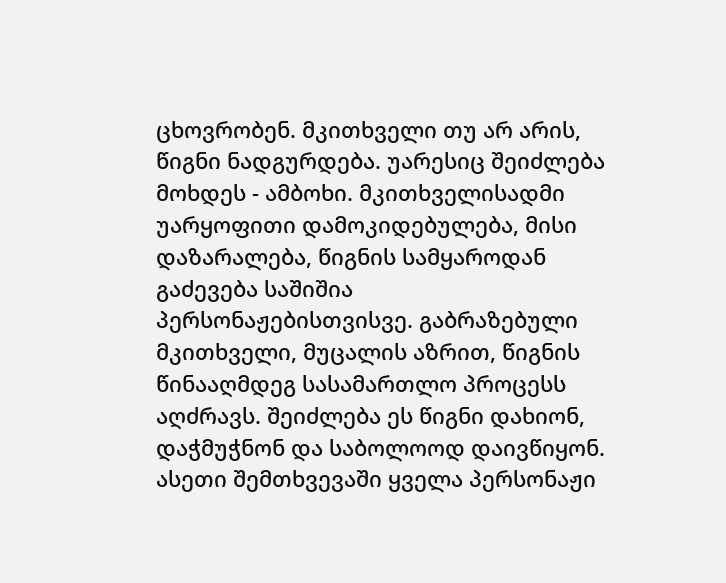ცხოვრობენ. მკითხველი თუ არ არის, წიგნი ნადგურდება. უარესიც შეიძლება მოხდეს - ამბოხი. მკითხველისადმი უარყოფითი დამოკიდებულება, მისი დაზარალება, წიგნის სამყაროდან გაძევება საშიშია პერსონაჟებისთვისვე. გაბრაზებული მკითხველი, მუცალის აზრით, წიგნის წინააღმდეგ სასამართლო პროცესს აღძრავს. შეიძლება ეს წიგნი დახიონ, დაჭმუჭნონ და საბოლოოდ დაივწიყონ. ასეთი შემთხვევაში ყველა პერსონაჟი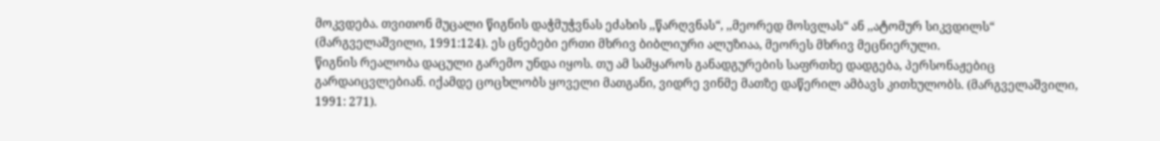მოკვდება. თვითონ მუცალი წიგნის დაჭმუჭვნას ეძახის ,,წარღვნას“, ,,მეორედ მოსვლას“ ან ,,ატომურ სიკვდილს“ (მარგველაშვილი, 1991:124). ეს ცნებები ერთი მხრივ ბიბლიური ალუზიაა, მეორეს მხრივ მეცნიერული.
წიგნის რეალობა დაცული გარემო უნდა იყოს. თუ ამ სამყაროს განადგურების საფრთხე დადგება, პერსონაჟებიც გარდაიცვლებიან. იქამდე ცოცხლობს ყოველი მათგანი, ვიდრე ვინმე მათზე დაწერილ ამბავს კითხულობს. (მარგველაშვილი, 1991: 271).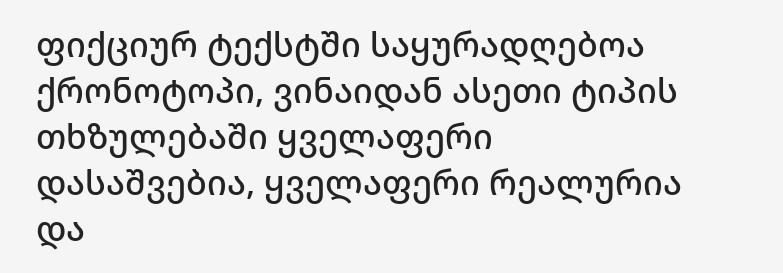ფიქციურ ტექსტში საყურადღებოა ქრონოტოპი, ვინაიდან ასეთი ტიპის თხზულებაში ყველაფერი დასაშვებია, ყველაფერი რეალურია და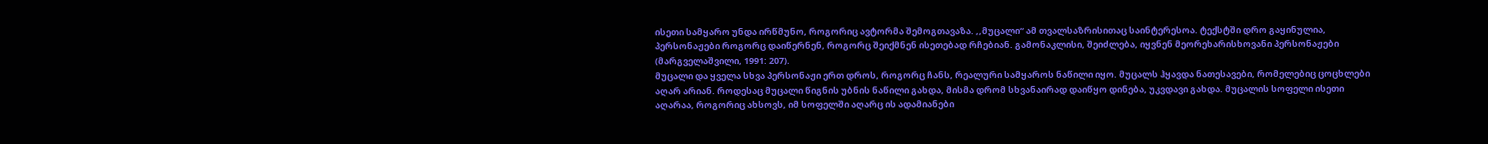ისეთი სამყარო უნდა ირწმუნო, როგორიც ავტორმა შემოგთავაზა. ,,მუცალი“ ამ თვალსაზრისითაც საინტერესოა. ტექსტში დრო გაყინულია, პერსონაჟები როგორც დაიწერნენ, როგორც შეიქმნენ ისეთებად რჩებიან. გამონაკლისი, შეიძლება, იყვნენ მეორეხარისხოვანი პერსონაჟები (მარგველაშვილი, 1991: 207).
მუცალი და ყველა სხვა პერსონაჟი ერთ დროს, როგორც ჩანს, რეალური სამყაროს ნაწილი იყო. მუცალს ჰყავდა ნათესავები, რომელებიც ცოცხლები აღარ არიან. როდესაც მუცალი წიგნის უბნის ნაწილი გახდა, მისმა დრომ სხვანაირად დაიწყო დინება, უკვდავი გახდა. მუცალის სოფელი ისეთი აღარაა, როგორიც ახსოვს, იმ სოფელში აღარც ის ადამიანები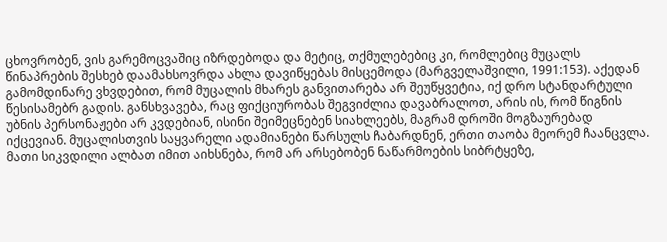ცხოვრობენ, ვის გარემოცვაშიც იზრდებოდა და მეტიც, თქმულებებიც კი, რომლებიც მუცალს წინაპრების შესხებ დაამახსოვრდა ახლა დავიწყებას მისცემოდა (მარგველაშვილი, 1991:153). აქედან გამომდინარე ვხვდებით, რომ მუცალის მხარეს განვითარება არ შეუწყვეტია, იქ დრო სტანდარტული წესისამებრ გადის. განსხვავება, რაც ფიქციურობას შეგვიძლია დავაბრალოთ, არის ის, რომ წიგნის უბნის პერსონაჟები არ კვდებიან, ისინი შეიმეცნებენ სიახლეებს, მაგრამ დროში მოგზაურებად იქცევიან. მუცალისთვის საყვარელი ადამიანები წარსულს ჩაბარდნენ, ერთი თაობა მეორემ ჩაანცვლა. მათი სიკვდილი ალბათ იმით აიხსნება, რომ არ არსებობენ ნაწარმოების სიბრტყეზე,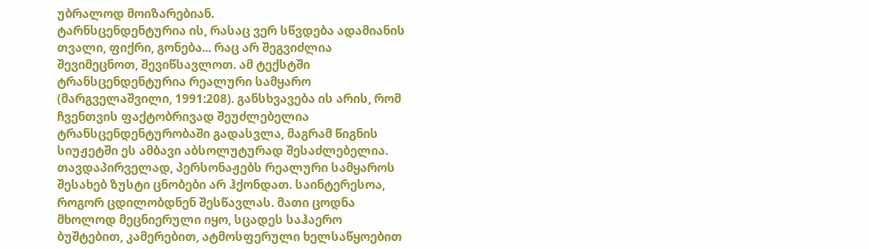უბრალოდ მოიზარებიან.
ტარნსცენდენტურია ის, რასაც ვერ სწვდება ადამიანის თვალი, ფიქრი, გონება... რაც არ შეგვიძლია შევიმეცნოთ, შევიწსავლოთ. ამ ტექსტში ტრანსცენდენტურია რეალური სამყარო (მარგველაშვილი, 1991:208). განსხვავება ის არის, რომ ჩვენთვის ფაქტობრივად შეუძლებელია ტრანსცენდენტურობაში გადასვლა, მაგრამ წიგნის სიუჟეტში ეს ამბავი აბსოლუტურად შესაძლებელია. თავდაპირველად, პერსონაჟებს რეალური სამყაროს შესახებ ზუსტი ცნობები არ ჰქონდათ. საინტერესოა, როგორ ცდილობდნენ შესწავლას. მათი ცოდნა მხოლოდ მეცნიერული იყო, სცადეს საჰაერო ბუშტებით, კამერებით, ატმოსფერული ხელსაწყოებით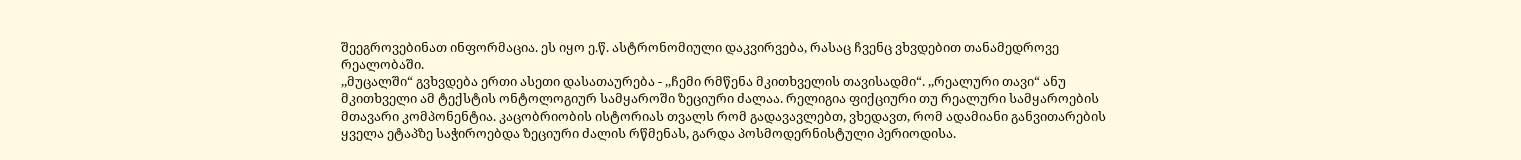შეეგროვებინათ ინფორმაცია. ეს იყო ე.წ. ასტრონომიული დაკვირვება, რასაც ჩვენც ვხვდებით თანამედროვე რეალობაში.
,,მუცალში“ გვხვდება ერთი ასეთი დასათაურება - ,,ჩემი რმწენა მკითხველის თავისადმი“. ,,რეალური თავი“ ანუ მკითხველი ამ ტექსტის ონტოლოგიურ სამყაროში ზეციური ძალაა. რელიგია ფიქციური თუ რეალური სამყაროების მთავარი კომპონენტია. კაცობრიობის ისტორიას თვალს რომ გადავავლებთ, ვხედავთ, რომ ადამიანი განვითარების ყველა ეტაპზე საჭიროებდა ზეციური ძალის რწმენას, გარდა პოსმოდერნისტული პერიოდისა.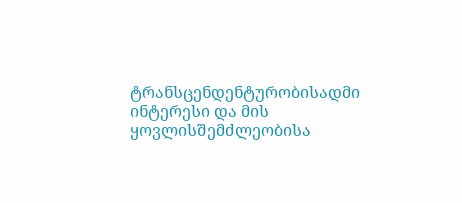ტრანსცენდენტურობისადმი ინტერესი და მის ყოვლისშემძლეობისა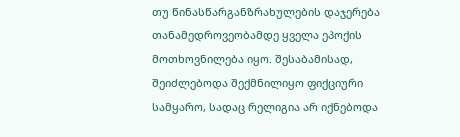თუ წინასწარგანზრახულების დაჯერება თანამედროვეობამდე ყველა ეპოქის მოთხოვნილება იყო. შესაბამისად, შეიძლებოდა შექმნილიყო ფიქციური სამყარო, სადაც რელიგია არ იქნებოდა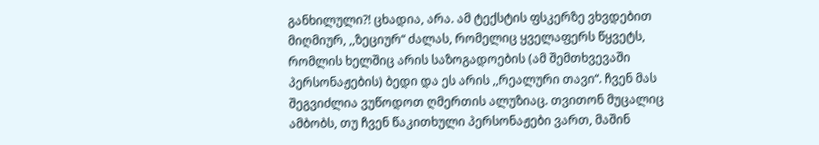განხილული?! ცხადია, არა. ამ ტექსტის ფსკერზე ვხვდებით მიღმიურ, ,,ზეციურ“ ძალას, რომელიც ყველაფერს წყვეტს, რომლის ხელშიც არის საზოგადოების (ამ შემთხვევაში პერსონაჟების) ბედი და ეს არის ,,რეალური თავი“. ჩვენ მას შეგვიძლია ვუწოდოთ ღმერთის ალუზიაც. თვითონ მუცალიც ამბობს, თუ ჩვენ წაკითხული პერსონაჟები ვართ, მაშინ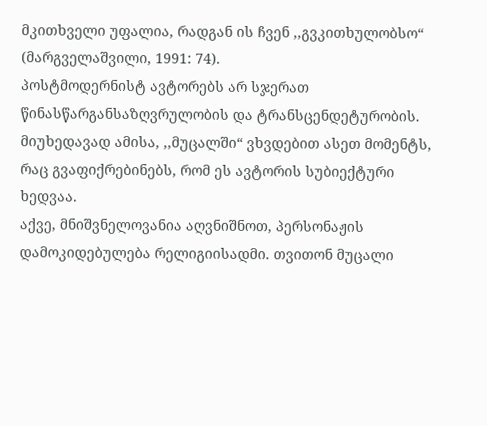მკითხველი უფალია, რადგან ის ჩვენ ,,გვკითხულობსო“ (მარგველაშვილი, 1991: 74).
პოსტმოდერნისტ ავტორებს არ სჯერათ წინასწარგანსაზღვრულობის და ტრანსცენდეტურობის. მიუხედავად ამისა, ,,მუცალში“ ვხვდებით ასეთ მომენტს, რაც გვაფიქრებინებს, რომ ეს ავტორის სუბიექტური ხედვაა.
აქვე, მნიშვნელოვანია აღვნიშნოთ, პერსონაჟის დამოკიდებულება რელიგიისადმი. თვითონ მუცალი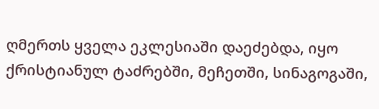ღმერთს ყველა ეკლესიაში დაეძებდა, იყო ქრისტიანულ ტაძრებში, მეჩეთში, სინაგოგაში,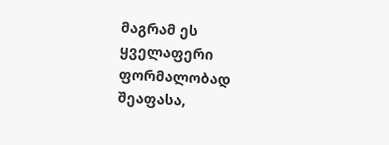მაგრამ ეს ყველაფერი ფორმალობად შეაფასა,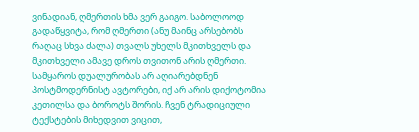ვინადიან, ღმერთის ხმა ვერ გაიგო. საბოლოოდ გადაწყვიტა, რომ ღმერთი (ანუ მაინც არსებობს რაღაც სხვა ძალა) თვალს უხელს მკითხველს და მკითხველი ამავე დროს თვითონ არის ღმერთი.
სამყაროს დუალურობას არ აღიარებდნენ პოსტმოდერნისტ ავტორები, იქ არ არის დიქოტომია კეთილსა და ბოროტს შორის. ჩვენ ტრადიციული ტექსტების მიხედვით ვიცით,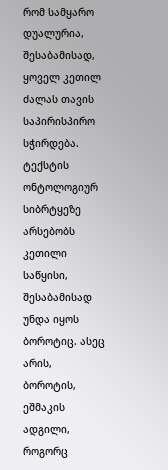რომ სამყარო დუალურია, შესაბამისად, ყოველ კეთილ ძალას თავის საპირისპირო სჭირდება. ტექსტის ონტოლოგიურ სიბრტყეზე არსებობს კეთილი საწყისი, შესაბამისად უნდა იყოს ბოროტიც. ასეც არის, ბოროტის, ეშმაკის ადგილი, როგორც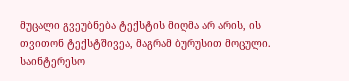მუცალი გვეუბნება ტექსტის მიღმა არ არის, ის თვითონ ტექსტშივეა, მაგრამ ბურუსით მოცული. საინტერესო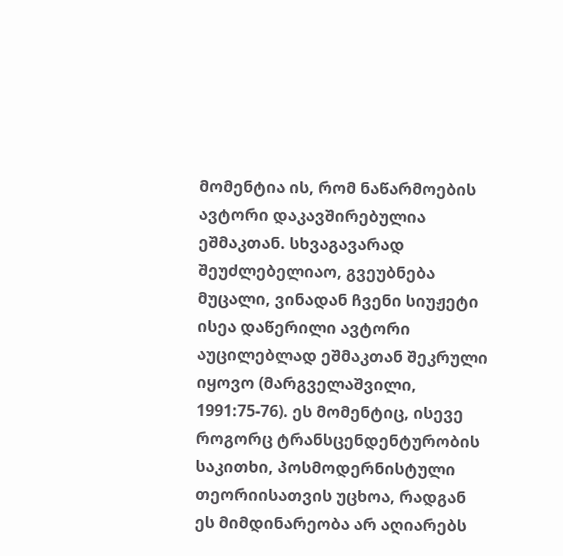მომენტია ის, რომ ნაწარმოების ავტორი დაკავშირებულია ეშმაკთან. სხვაგავარად შეუძლებელიაო, გვეუბნება მუცალი, ვინადან ჩვენი სიუჟეტი ისეა დაწერილი ავტორი აუცილებლად ეშმაკთან შეკრული იყოვო (მარგველაშვილი, 1991:75-76). ეს მომენტიც, ისევე როგორც ტრანსცენდენტურობის საკითხი, პოსმოდერნისტული თეორიისათვის უცხოა, რადგან ეს მიმდინარეობა არ აღიარებს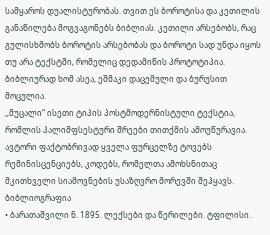სამყაროს დუალისტურობას. თვით ეს ბოროტისა და კეთილის განაწილება მოგვაგონებს ბიბლიას. კეთილი არსებობს, რაც გულისხმობს ბოროტის არსებობას და ბოროტი სად უნდა იყოს თუ არა ტექსტში, რომელიც დედამიწის პროტოტიპია. ბიბლიურად ხომ ასეა, ეშმაკი დაცემული და ბურუსით მოცულია.
,,მუცალი“ ისეთი ტიპის პოსტმოდერნისტული ტექსტია, რომლის პალიმფსესტური შრეები თითქმის ამოუწურავია. ავტორი ფაქტობრივად ყველა ფურცელზე ტოვებს რემინისცენციებს, კოდებს, რომელთა ამოხსნითაც მკითხველი სიამოვნების უსაზღვრო მორევში შეჰყავს.
ბიბლიოგრაფია
• ბარათაშვილი ნ. 1895. ლექსები და წერილები. ტფილისი.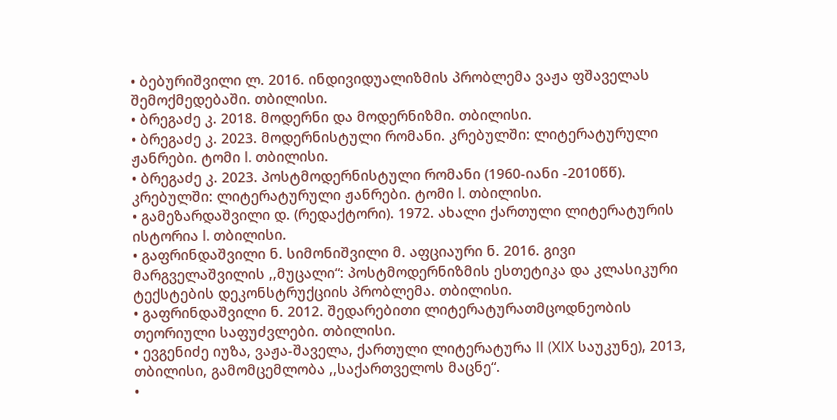• ბებურიშვილი ლ. 2016. ინდივიდუალიზმის პრობლემა ვაჟა ფშაველას შემოქმედებაში. თბილისი.
• ბრეგაძე კ. 2018. მოდერნი და მოდერნიზმი. თბილისი.
• ბრეგაძე კ. 2023. მოდერნისტული რომანი. კრებულში: ლიტერატურული ჟანრები. ტომი I. თბილისი.
• ბრეგაძე კ. 2023. პოსტმოდერნისტული რომანი (1960-იანი -2010წწ). კრებულში: ლიტერატურული ჟანრები. ტომი I. თბილისი.
• გამეზარდაშვილი დ. (რედაქტორი). 1972. ახალი ქართული ლიტერატურის ისტორია I. თბილისი.
• გაფრინდაშვილი ნ. სიმონიშვილი მ. აფციაური ნ. 2016. გივი მარგველაშვილის ,,მუცალი“: პოსტმოდერნიზმის ესთეტიკა და კლასიკური ტექსტების დეკონსტრუქციის პრობლემა. თბილისი.
• გაფრინდაშვილი ნ. 2012. შედარებითი ლიტერატურათმცოდნეობის თეორიული საფუძვლები. თბილისი.
• ევგენიძე იუზა, ვაჟა-შაველა, ქართული ლიტერატურა II (XIX საუკუნე), 2013, თბილისი, გამომცემლობა ,,საქართველოს მაცნე“.
•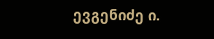ევგენიძე ი.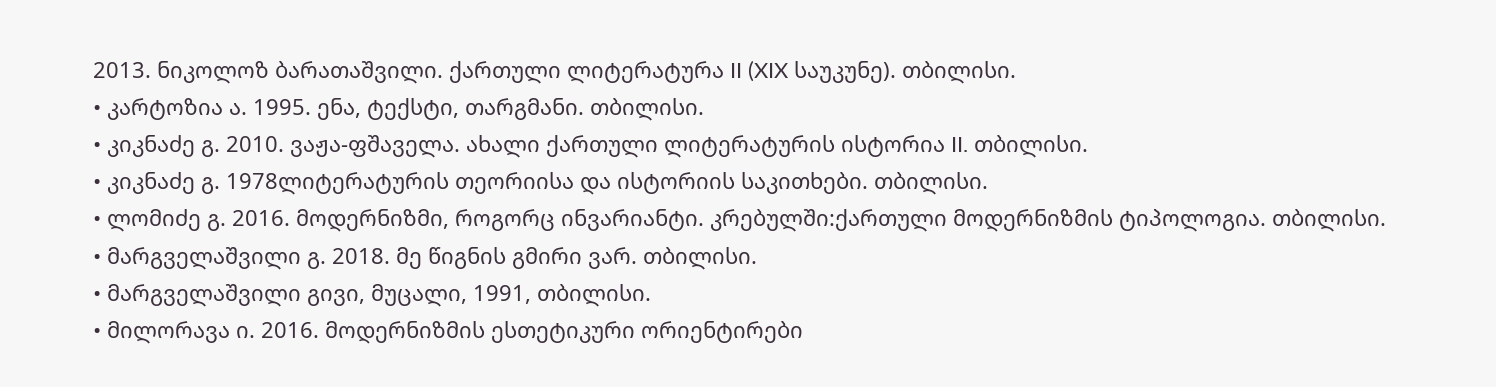2013. ნიკოლოზ ბარათაშვილი. ქართული ლიტერატურა II (XIX საუკუნე). თბილისი.
• კარტოზია ა. 1995. ენა, ტექსტი, თარგმანი. თბილისი.
• კიკნაძე გ. 2010. ვაჟა-ფშაველა. ახალი ქართული ლიტერატურის ისტორია II. თბილისი.
• კიკნაძე გ. 1978ლიტერატურის თეორიისა და ისტორიის საკითხები. თბილისი.
• ლომიძე გ. 2016. მოდერნიზმი, როგორც ინვარიანტი. კრებულში:ქართული მოდერნიზმის ტიპოლოგია. თბილისი.
• მარგველაშვილი გ. 2018. მე წიგნის გმირი ვარ. თბილისი.
• მარგველაშვილი გივი, მუცალი, 1991, თბილისი.
• მილორავა ი. 2016. მოდერნიზმის ესთეტიკური ორიენტირები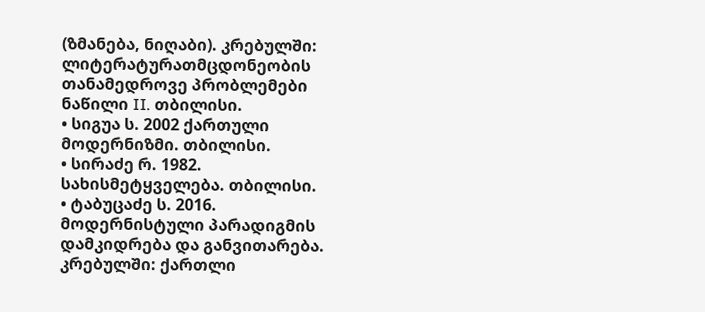(ზმანება, ნიღაბი). კრებულში: ლიტერატურათმცდონეობის თანამედროვე პრობლემები ნაწილი II. თბილისი.
• სიგუა ს. 2002 ქართული მოდერნიზმი. თბილისი.
• სირაძე რ. 1982. სახისმეტყველება. თბილისი.
• ტაბუცაძე ს. 2016. მოდერნისტული პარადიგმის დამკიდრება და განვითარება. კრებულში: ქართლი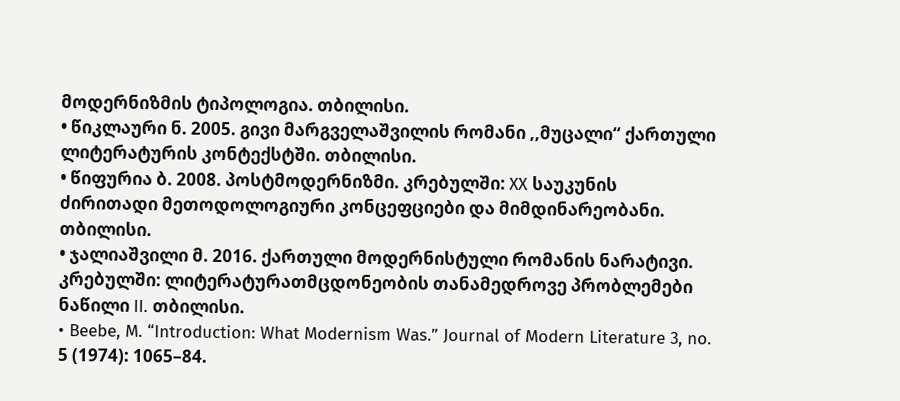მოდერნიზმის ტიპოლოგია. თბილისი.
• წიკლაური ნ. 2005. გივი მარგველაშვილის რომანი ,,მუცალი“ ქართული ლიტერატურის კონტექსტში. თბილისი.
• წიფურია ბ. 2008. პოსტმოდერნიზმი. კრებულში: XX საუკუნის ძირითადი მეთოდოლოგიური კონცეფციები და მიმდინარეობანი. თბილისი.
• ჯალიაშვილი მ. 2016. ქართული მოდერნისტული რომანის ნარატივი. კრებულში: ლიტერატურათმცდონეობის თანამედროვე პრობლემები ნაწილი II. თბილისი.
• Beebe, M. “Introduction: What Modernism Was.” Journal of Modern Literature 3, no. 5 (1974): 1065–84.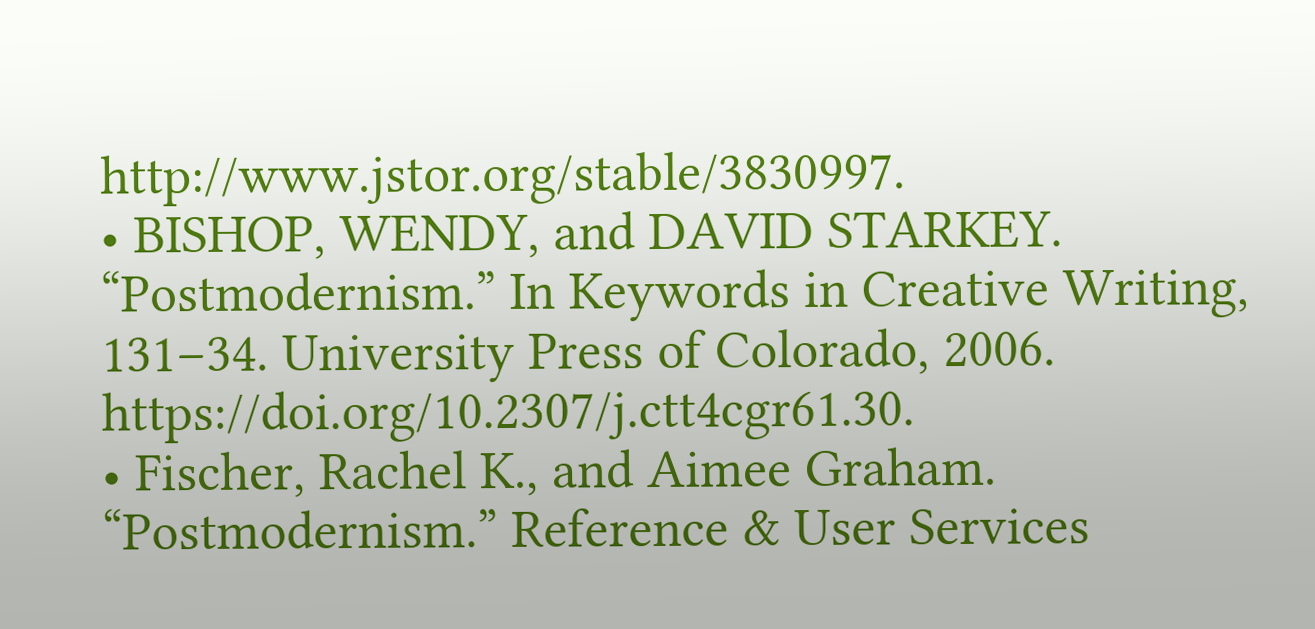http://www.jstor.org/stable/3830997.
• BISHOP, WENDY, and DAVID STARKEY. “Postmodernism.” In Keywords in Creative Writing, 131–34. University Press of Colorado, 2006. https://doi.org/10.2307/j.ctt4cgr61.30.
• Fischer, Rachel K., and Aimee Graham. “Postmodernism.” Reference & User Services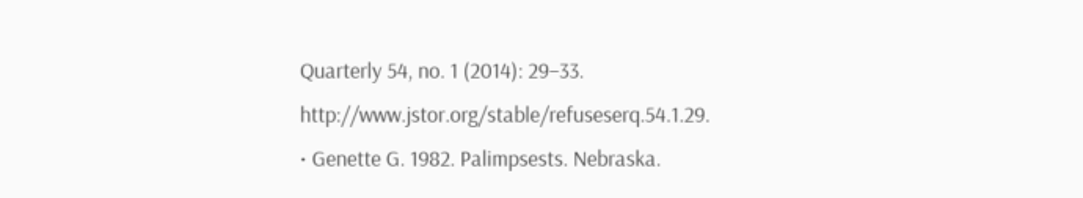Quarterly 54, no. 1 (2014): 29–33. http://www.jstor.org/stable/refuseserq.54.1.29.
• Genette G. 1982. Palimpsests. Nebraska.